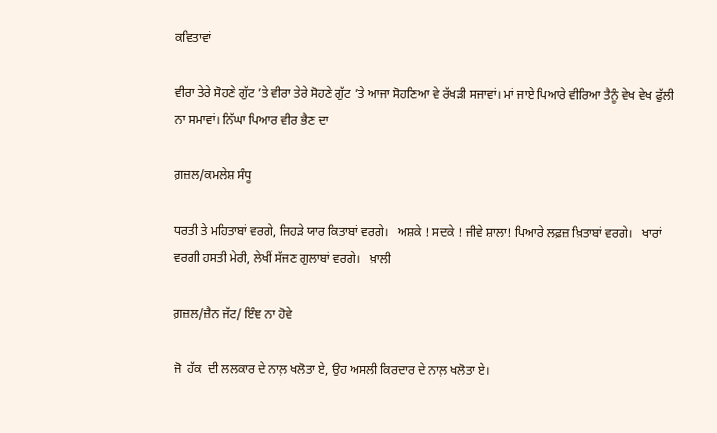ਕਵਿਤਾਵਾਂ

ਵੀਰਾ ਤੇਰੇ ਸੋਹਣੇ ਗੁੱਟ ’ਤੇ ਵੀਰਾ ਤੇਰੇ ਸੋਹਣੇ ਗੁੱਟ ’ਤੇ ਆਜਾ ਸੋਹਣਿਆ ਵੇ ਰੱਖੜੀ ਸਜਾਵਾਂ। ਮਾਂ ਜਾਏ ਪਿਆਰੇ ਵੀਰਿਆ ਤੈਨੂੰ ਵੇਖ ਵੇਖ ਫੁੱਲੀ ਨਾ ਸਮਾਵਾਂ। ਨਿੱਘਾ ਪਿਆਰ ਵੀਰ ਭੈਣ ਦਾ

ਗ਼ਜ਼ਲ/ਕਮਲੇਸ਼ ਸੰਧੂ

ਧਰਤੀ ਤੇ ਮਹਿਤਾਬਾਂ ਵਰਗੇ, ਜਿਹੜੇ ਯਾਰ ਕਿਤਾਬਾਂ ਵਰਗੇ।   ਅਸ਼ਕੇ ! ਸਦਕੇ ! ਜੀਵੇ ਸ਼ਾਲਾ! ਪਿਆਰੇ ਲਫ਼ਜ਼ ਖ਼ਿਤਾਬਾਂ ਵਰਗੇ।   ਖਾਰਾਂ ਵਰਗੀ ਹਸਤੀ ਮੇਰੀ, ਲੇਖੀਂ ਸੱਜਣ ਗੁਲਾਬਾਂ ਵਰਗੇ।   ਖ਼ਾਲੀ

ਗ਼ਜ਼ਲ/ਜ਼ੈਨ ਜੱਟ/ ਇੰਞ ਨਾ ਹੋਵੇ

ਜੋ  ਹੱਕ  ਦੀ ਲਲਕਾਰ ਦੇ ਨਾਲ਼ ਖਲੋਤਾ ਏ, ਉਹ ਅਸਲੀ ਕਿਰਦਾਰ ਦੇ ਨਾਲ਼ ਖਲੋਤਾ ਏ।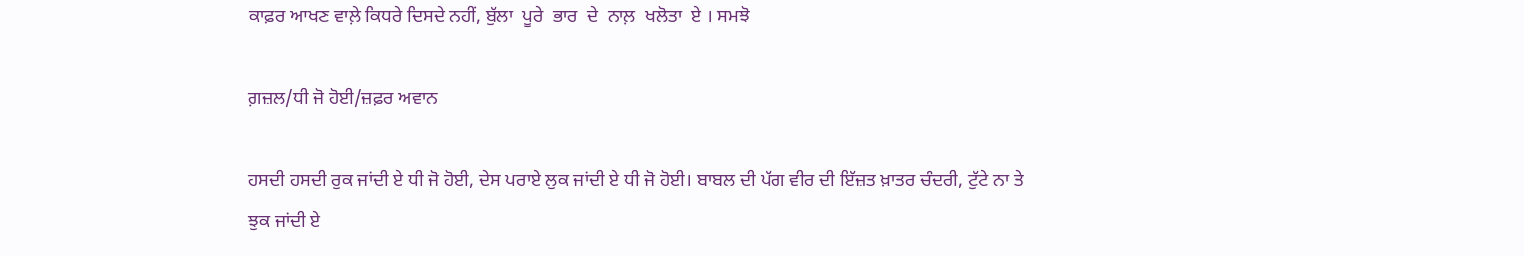ਕਾਫ਼ਰ ਆਖਣ ਵਾਲ਼ੇ ਕਿਧਰੇ ਦਿਸਦੇ ਨਹੀਂ, ਬੁੱਲਾ  ਪੂਰੇ  ਭਾਰ  ਦੇ  ਨਾਲ਼  ਖਲੋਤਾ  ਏ । ਸਮਝੋ

ਗ਼ਜ਼ਲ/ਧੀ ਜੋ ਹੋਈ/ਜ਼ਫ਼ਰ ਅਵਾਨ

ਹਸਦੀ ਹਸਦੀ ਰੁਕ ਜਾਂਦੀ ਏ ਧੀ ਜੋ ਹੋਈ, ਦੇਸ ਪਰਾਏ ਲੁਕ ਜਾਂਦੀ ਏ ਧੀ ਜੋ ਹੋਈ। ਬਾਬਲ ਦੀ ਪੱਗ ਵੀਰ ਦੀ ਇੱਜ਼ਤ ਖ਼ਾਤਰ ਚੰਦਰੀ, ਟੁੱਟੇ ਨਾ ਤੇ ਝੁਕ ਜਾਂਦੀ ਏ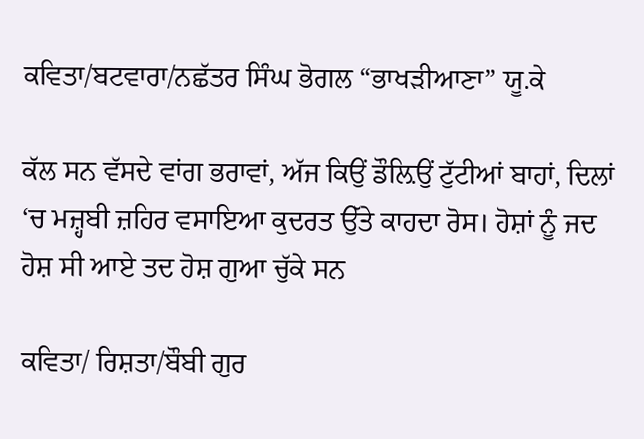ਕਵਿਤਾ/ਬਟਵਾਰਾ/ਨਛੱਤਰ ਸਿੰਘ ਭੋਗਲ “ਭਾਖੜੀਆਣਾ” ਯੂ.ਕੇ

ਕੱਲ ਸਨ ਵੱਸਦੇ ਵਾਂਗ ਭਰਾਵਾਂ, ਅੱਜ ਕਿਉਂ ਡੌਲ਼ਿਉਂ ਟੁੱਟੀਆਂ ਬਾਹਾਂ, ਦਿਲਾਂ ‘ਚ ਮਜ਼੍ਹਬੀ ਜ਼ਹਿਰ ਵਸਾਇਆ ਕੁਦਰਤ ਉੱਤੇ ਕਾਹਦਾ ਰੋਸ। ਹੋਸ਼ਾਂ ਨੂੰ ਜਦ ਹੋਸ਼ ਸੀ ਆਏ ਤਦ ਹੋਸ਼ ਗੁਆ ਚੁੱਕੇ ਸਨ

ਕਵਿਤਾ/ ਰਿਸ਼ਤਾ/ਬੌਬੀ ਗੁਰ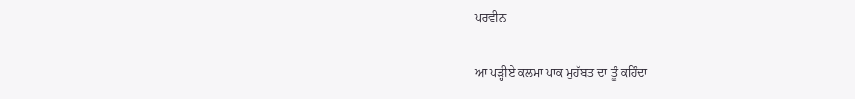ਪਰਵੀਨ

ਆ ਪੜ੍ਹੀਏ ਕਲਮਾ ਪਾਕ ਮੁਹੱਬਤ ਦਾ ਤੂੰ ਕਹਿੰਦਾ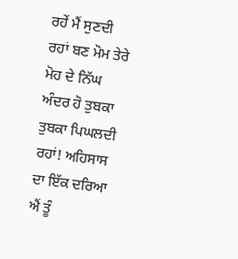ਰਹੇਂ ਮੈਂ ਸੁਣਦੀ ਰਹਾਂ ਬਣ ਮੋਮ ਤੇਰੇ ਮੋਹ ਦੇ ਨਿੱਘ ਅੰਦਰ ਹੋ ਤੁਬਕਾ ਤੁਬਕਾ ਪਿਘਲਦੀ ਰਹਾਂ! ਅਹਿਸਾਸ ਦਾ ਇੱਕ ਦਰਿਆ ਐਂ ਤੂੰ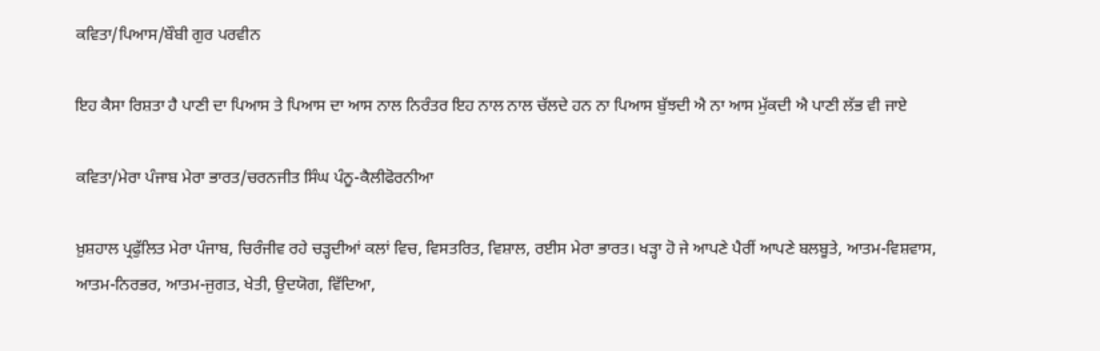ਕਵਿਤਾ/ਪਿਆਸ/ਬੌਬੀ ਗੁਰ ਪਰਵੀਨ

ਇਹ ਕੈਸਾ ਰਿਸ਼ਤਾ ਹੈ ਪਾਣੀ ਦਾ ਪਿਆਸ ਤੇ ਪਿਆਸ ਦਾ ਆਸ ਨਾਲ ਨਿਰੰਤਰ ਇਹ ਨਾਲ ਨਾਲ ਚੱਲਦੇ ਹਨ ਨਾ ਪਿਆਸ ਬੁੱਝਦੀ ਐ ਨਾ ਆਸ ਮੁੱਕਦੀ ਐ ਪਾਣੀ ਲੱਭ ਵੀ ਜਾਏ

ਕਵਿਤਾ/ਮੇਰਾ ਪੰਜਾਬ ਮੇਰਾ ਭਾਰਤ/ਚਰਨਜੀਤ ਸਿੰਘ ਪੰਨੂ-ਕੈਲੀਫੋਰਨੀਆ

ਖ਼ੁਸ਼ਹਾਲ ਪ੍ਰਫੁੱਲਿਤ ਮੇਰਾ ਪੰਜਾਬ, ਚਿਰੰਜੀਵ ਰਹੇ ਚੜ੍ਹਦੀਆਂ ਕਲਾਂ ਵਿਚ, ਵਿਸਤਰਿਤ, ਵਿਸ਼ਾਲ, ਰਈਸ ਮੇਰਾ ਭਾਰਤ। ਖੜ੍ਹਾ ਹੋ ਜੇ ਆਪਣੇ ਪੈਰੀਂ ਆਪਣੇ ਬਲਬੂਤੇ, ਆਤਮ-ਵਿਸ਼ਵਾਸ, ਆਤਮ-ਨਿਰਭਰ, ਆਤਮ-ਜੁਗਤ, ਖੇਤੀ, ਉਦਯੋਗ, ਵਿੱਦਿਆ,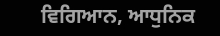ਵਿਗਿਆਨ, ਆਧੁਨਿਕ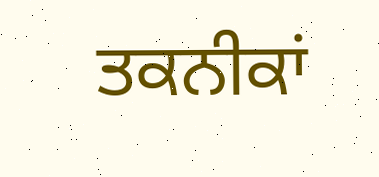ਤਕਨੀਕਾਂ